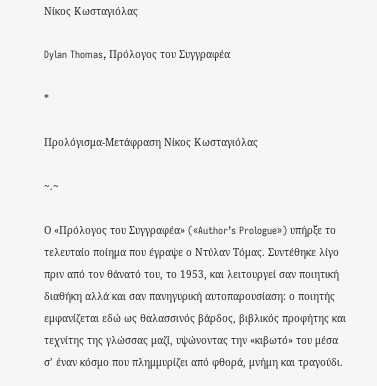Νίκος Κωσταγιόλας

Dylan Thomas, Πρόλογος του Συγγραφέα

*

Προλόγισμα-Μετάφραση Νίκος Κωσταγιόλας

~.~

Ο «Πρόλογος του Συγγραφέα» («Author’s Prologue») υπήρξε το τελευταίο ποίημα που έγραψε ο Ντύλαν Τόμας. Συντέθηκε λίγο πριν από τον θάνατό του, το 1953, και λειτουργεί σαν ποιητική διαθήκη αλλά και σαν πανηγυρική αυτοπαρουσίαση: ο ποιητής εμφανίζεται εδώ ως θαλασσινός βάρδος, βιβλικός προφήτης και τεχνίτης της γλώσσας μαζί, υψώνοντας την «κιβωτό» του μέσα σ’ έναν κόσμο που πλημμυρίζει από φθορά, μνήμη και τραγούδι.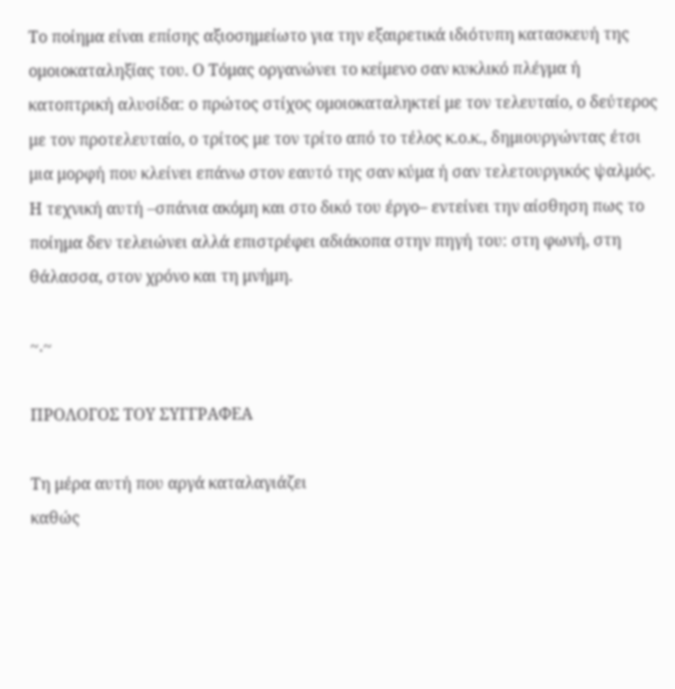Το ποίημα είναι επίσης αξιοσημείωτο για την εξαιρετικά ιδιότυπη κατασκευή της ομοιοκαταληξίας του. Ο Τόμας οργανώνει το κείμενο σαν κυκλικό πλέγμα ή κατοπτρική αλυσίδα: ο πρώτος στίχος ομοιοκαταληκτεί με τον τελευταίο, ο δεύτερος με τον προτελευταίο, ο τρίτος με τον τρίτο από το τέλος κ.ο.κ., δημιουργώντας έτσι μια μορφή που κλείνει επάνω στον εαυτό της σαν κύμα ή σαν τελετουργικός ψαλμός. Η τεχνική αυτή –σπάνια ακόμη και στο δικό του έργο– εντείνει την αίσθηση πως το ποίημα δεν τελειώνει αλλά επιστρέφει αδιάκοπα στην πηγή του: στη φωνή, στη θάλασσα, στον χρόνο και τη μνήμη.

~.~

ΠΡΟΛΟΓΟΣ ΤΟΥ ΣΥΓΓΡΑΦΕΑ

Τη μέρα αυτή που αργά καταλαγιάζει
καθώς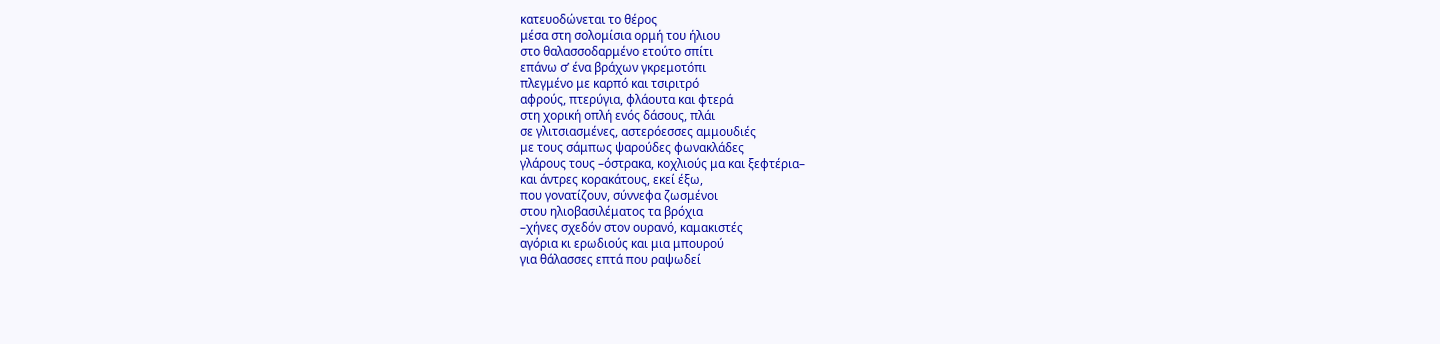κατευοδώνεται το θέρος
μέσα στη σολομίσια ορμή του ήλιου
στο θαλασσοδαρμένο ετούτο σπίτι
επάνω σ’ ένα βράχων γκρεμοτόπι
πλεγμένο με καρπό και τσιριτρό
αφρούς, πτερύγια, φλάουτα και φτερά
στη χορική οπλή ενός δάσους, πλάι
σε γλιτσιασμένες, αστερόεσσες αμμουδιές
με τους σάμπως ψαρούδες φωνακλάδες
γλάρους τους –όστρακα, κοχλιούς μα και ξεφτέρια–
και άντρες κορακάτους, εκεί έξω,
που γονατίζουν, σύννεφα ζωσμένοι
στου ηλιοβασιλέματος τα βρόχια
–χήνες σχεδόν στον ουρανό, καμακιστές
αγόρια κι ερωδιούς και μια μπουρού
για θάλασσες επτά που ραψωδεί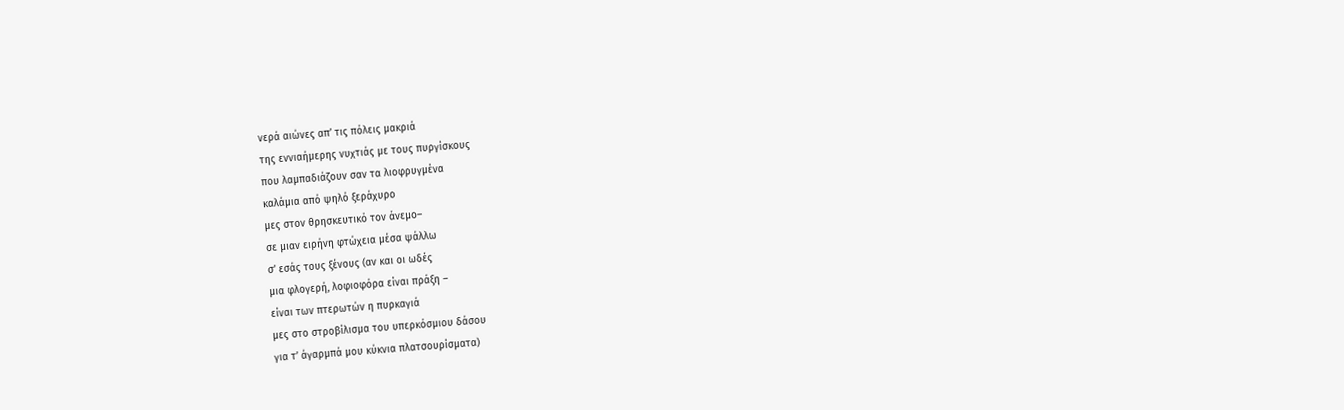νερά αιώνες απ’ τις πόλεις μακριά
της εννιαήμερης νυχτιάς με τους πυργίσκους
που λαμπαδιάζουν σαν τα λιοφρυγμένα
καλάμια από ψηλό ξεράχυρο
μες στον θρησκευτικό τον άνεμο–
σε μιαν ειρήνη φτώχεια μέσα ψάλλω
σ’ εσάς τους ξένους (αν και οι ωδές
μια φλογερή, λοφιοφόρα είναι πράξη –
είναι των πτερωτών η πυρκαγιά
μες στο στροβίλισμα του υπερκόσμιου δάσου
για τ’ άγαρμπά μου κύκνια πλατσουρίσματα)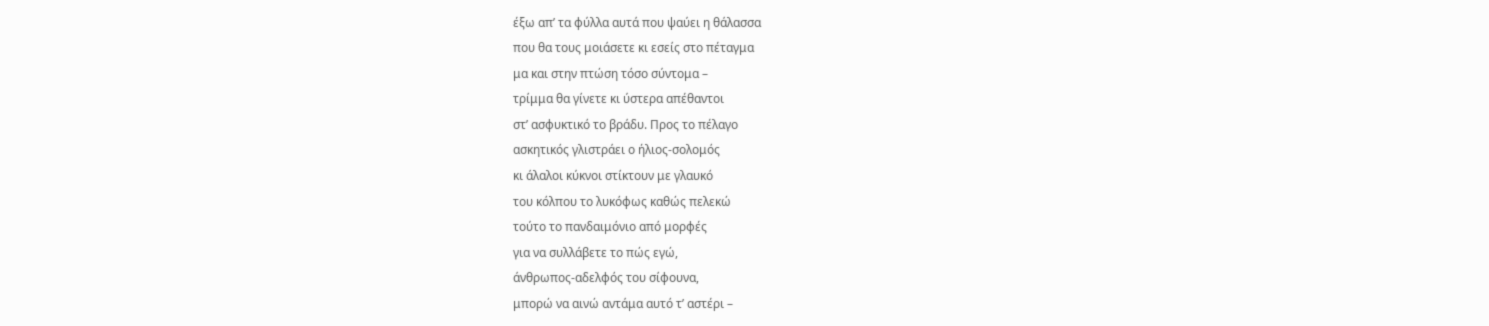έξω απ’ τα φύλλα αυτά που ψαύει η θάλασσα
που θα τους μοιάσετε κι εσείς στο πέταγμα
μα και στην πτώση τόσο σύντομα –
τρίμμα θα γίνετε κι ύστερα απέθαντοι
στ’ ασφυκτικό το βράδυ. Προς το πέλαγο
ασκητικός γλιστράει ο ήλιος-σολομός
κι άλαλοι κύκνοι στίκτουν με γλαυκό
του κόλπου το λυκόφως καθώς πελεκώ
τούτο το πανδαιμόνιο από μορφές
για να συλλάβετε το πώς εγώ,
άνθρωπος-αδελφός του σίφουνα,
μπορώ να αινώ αντάμα αυτό τ’ αστέρι –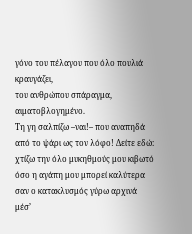γόνο του πέλαγου που όλο πουλιά κραυγάζει,
του ανθρώπου σπάραγμα, αιματοβλογημένο.
Τη γη σαλπίζω –ναι!– που αναπηδά
από το ψάρι ως τον λόφο! Δείτε εδώ:
χτίζω την όλο μυκηθμούς μου κιβωτό
όσο η αγάπη μου μπορεί καλύτερα
σαν ο κατακλυσμός γύρω αρχινά
μέσ’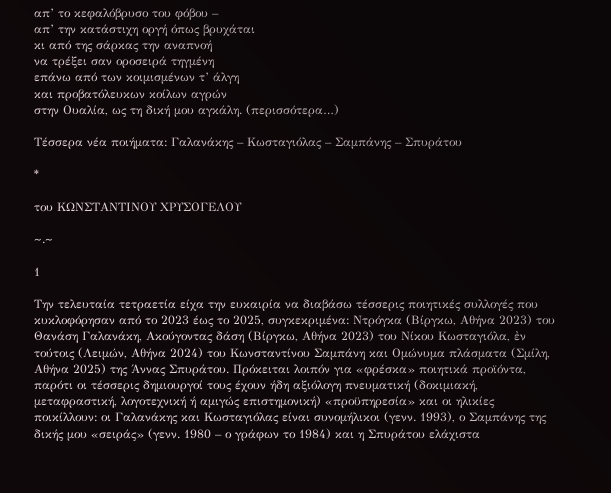απ’ το κεφαλόβρυσο του φόβου –
απ’ την κατάστιχη οργή όπως βρυχάται
κι από της σάρκας την αναπνοή
να τρέξει σαν οροσειρά τηγμένη
επάνω από των κοιμισμένων τ’ άλγη
και προβατόλευκων κοίλων αγρών
στην Ουαλία, ως τη δική μου αγκάλη. (περισσότερα…)

Τέσσερα νέα ποιήματα: Γαλανάκης – Κωσταγιόλας – Σαμπάνης – Σπυράτου

*

του ΚΩΝΣΤΑΝΤΙΝΟΥ ΧΡΥΣΟΓΕΛΟΥ

~.~

1

Την τελευταία τετραετία είχα την ευκαιρία να διαβάσω τέσσερις ποιητικές συλλογές που κυκλοφόρησαν από το 2023 έως το 2025, συγκεκριμένα: Ντρόγκα (Βίργκω, Αθήνα 2023) του Θανάση Γαλανάκη, Ακούγοντας δάση (Βίργκω, Αθήνα 2023) του Νίκου Κωσταγιόλα, ἐν τούτοις (Λειμών, Αθήνα 2024) του Κωνσταντίνου Σαμπάνη και Ομώνυμα πλάσματα (Σμίλη, Αθήνα 2025) της Άννας Σπυράτου. Πρόκειται λοιπόν για «φρέσκα» ποιητικά προϊόντα, παρότι οι τέσσερις δημιουργοί τους έχουν ήδη αξιόλογη πνευματική (δοκιμιακή, μεταφραστική, λογοτεχνική ή αμιγώς επιστημονική) «προϋπηρεσία» και οι ηλικίες ποικίλλουν: οι Γαλανάκης και Κωσταγιόλας είναι συνομήλικοι (γενν. 1993), ο Σαμπάνης της δικής μου «σειράς» (γενν. 1980 – ο γράφων το 1984) και η Σπυράτου ελάχιστα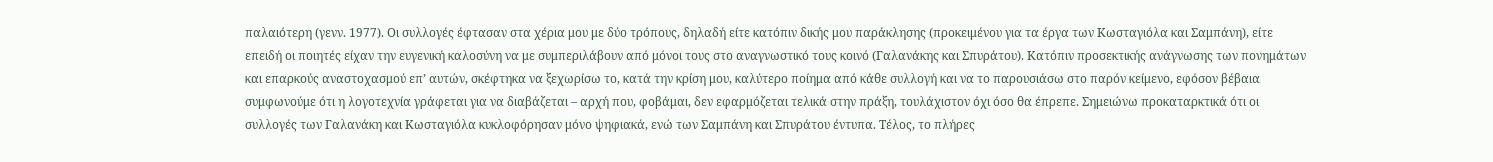παλαιότερη (γενν. 1977). Οι συλλογές έφτασαν στα χέρια μου με δύο τρόπους, δηλαδή είτε κατόπιν δικής μου παράκλησης (προκειμένου για τα έργα των Κωσταγιόλα και Σαμπάνη), είτε επειδή οι ποιητές είχαν την ευγενική καλοσύνη να με συμπεριλάβουν από μόνοι τους στο αναγνωστικό τους κοινό (Γαλανάκης και Σπυράτου). Κατόπιν προσεκτικής ανάγνωσης των πονημάτων και επαρκούς αναστοχασμού επ’ αυτών, σκέφτηκα να ξεχωρίσω το, κατά την κρίση μου, καλύτερο ποίημα από κάθε συλλογή και να το παρουσιάσω στο παρόν κείμενο, εφόσον βέβαια συμφωνούμε ότι η λογοτεχνία γράφεται για να διαβάζεται – αρχή που, φοβάμαι, δεν εφαρμόζεται τελικά στην πράξη, τουλάχιστον όχι όσο θα έπρεπε. Σημειώνω προκαταρκτικά ότι οι συλλογές των Γαλανάκη και Κωσταγιόλα κυκλοφόρησαν μόνο ψηφιακά, ενώ των Σαμπάνη και Σπυράτου έντυπα. Τέλος, το πλήρες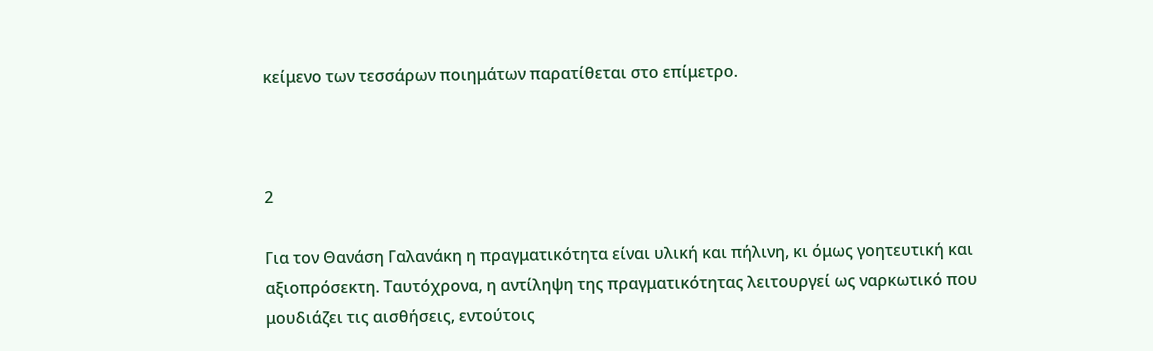κείμενο των τεσσάρων ποιημάτων παρατίθεται στο επίμετρο.



2

Για τον Θανάση Γαλανάκη η πραγματικότητα είναι υλική και πήλινη, κι όμως γοητευτική και αξιοπρόσεκτη. Ταυτόχρονα, η αντίληψη της πραγματικότητας λειτουργεί ως ναρκωτικό που μουδιάζει τις αισθήσεις, εντούτοις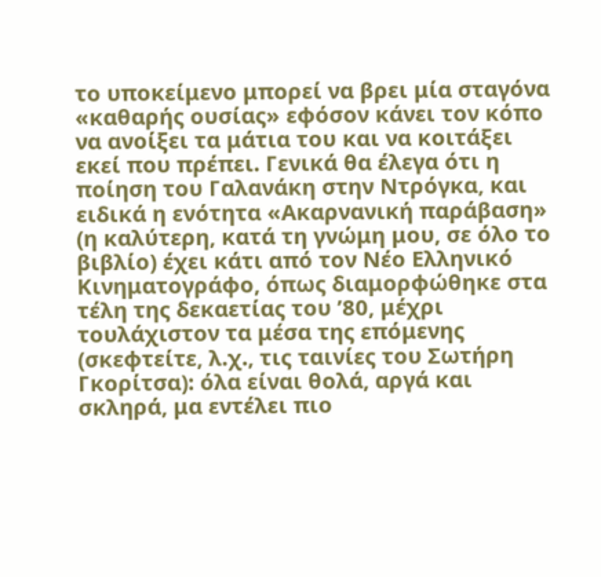το υποκείμενο μπορεί να βρει μία σταγόνα «καθαρής ουσίας» εφόσον κάνει τον κόπο να ανοίξει τα μάτια του και να κοιτάξει εκεί που πρέπει. Γενικά θα έλεγα ότι η ποίηση του Γαλανάκη στην Ντρόγκα, και ειδικά η ενότητα «Ακαρνανική παράβαση» (η καλύτερη, κατά τη γνώμη μου, σε όλο το βιβλίο) έχει κάτι από τον Νέο Ελληνικό Κινηματογράφο, όπως διαμορφώθηκε στα τέλη της δεκαετίας του ’80, μέχρι τουλάχιστον τα μέσα της επόμενης (σκεφτείτε, λ.χ., τις ταινίες του Σωτήρη Γκορίτσα): όλα είναι θολά, αργά και σκληρά, μα εντέλει πιο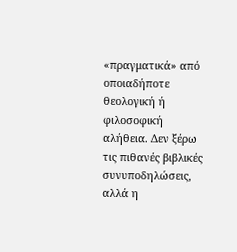«πραγματικά» από οποιαδήποτε θεολογική ή φιλοσοφική αλήθεια. Δεν ξέρω τις πιθανές βιβλικές συνυποδηλώσεις, αλλά η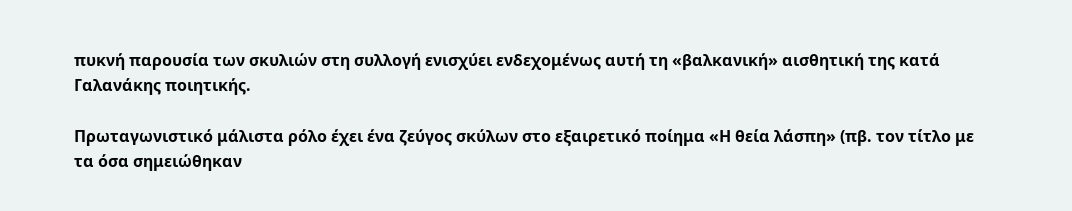πυκνή παρουσία των σκυλιών στη συλλογή ενισχύει ενδεχομένως αυτή τη «βαλκανική» αισθητική της κατά Γαλανάκης ποιητικής.

Πρωταγωνιστικό μάλιστα ρόλο έχει ένα ζεύγος σκύλων στο εξαιρετικό ποίημα «Η θεία λάσπη» (πβ. τον τίτλο με τα όσα σημειώθηκαν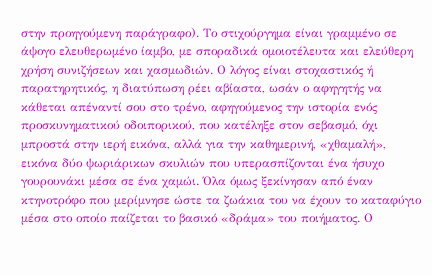στην προηγούμενη παράγραφο). Το στιχούργημα είναι γραμμένο σε άψογο ελευθερωμένο ίαμβο, με σποραδικά ομοιοτέλευτα και ελεύθερη χρήση συνιζήσεων και χασμωδιών. Ο λόγος είναι στοχαστικός ή παρατηρητικός, η διατύπωση ρέει αβίαστα, ωσάν ο αφηγητής να κάθεται απέναντί σου στο τρένο, αφηγούμενος την ιστορία ενός προσκυνηματικού οδοιπορικού, που κατέληξε στον σεβασμό, όχι μπροστά στην ιερή εικόνα, αλλά για την καθημερινή, «χθαμαλή», εικόνα δύο ψωριάρικων σκυλιών που υπερασπίζονται ένα ήσυχο γουρουνάκι μέσα σε ένα χαμώι. Όλα όμως ξεκίνησαν από έναν κτηνοτρόφο που μερίμνησε ώστε τα ζωάκια του να έχουν το καταφύγιο μέσα στο οποίο παίζεται το βασικό «δράμα» του ποιήματος. Ο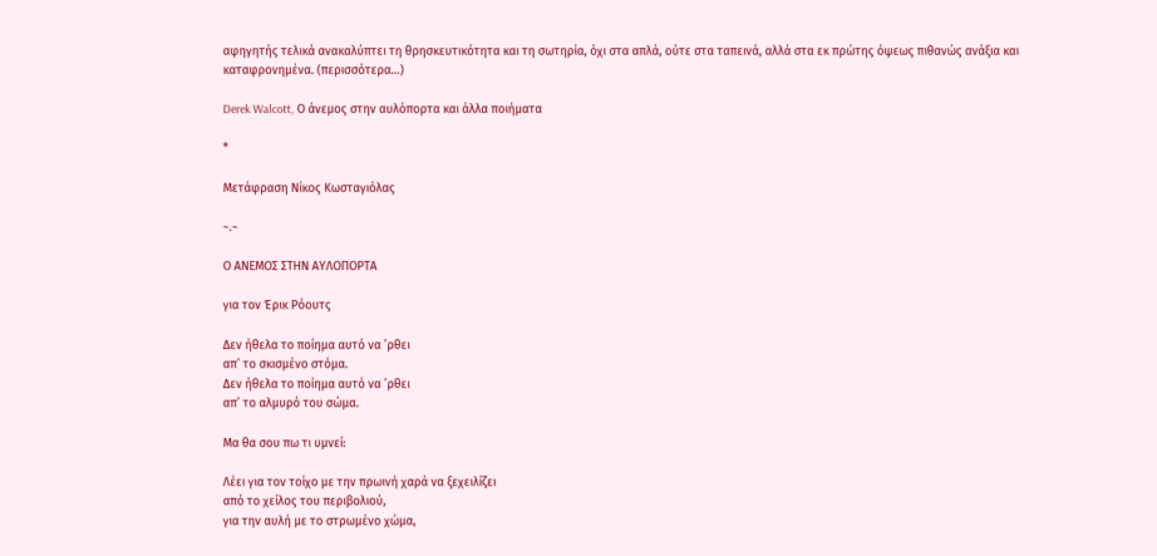αφηγητής τελικά ανακαλύπτει τη θρησκευτικότητα και τη σωτηρία, όχι στα απλά, ούτε στα ταπεινά, αλλά στα εκ πρώτης όψεως πιθανώς ανάξια και καταφρονημένα. (περισσότερα…)

Derek Walcott, Ο άνεμος στην αυλόπορτα και άλλα ποιήματα

*

Μετάφραση Νίκος Κωσταγιόλας

~.~

Ο ΑΝΕΜΟΣ ΣΤΗΝ ΑΥΛΟΠΟΡΤA

για τον Έρικ Ρόουτς

Δεν ήθελα το ποίημα αυτό να ’ρθει
απ’ το σκισμένο στόμα.
Δεν ήθελα το ποίημα αυτό να ’ρθει
απ’ το αλμυρό του σώμα.

Μα θα σου πω τι υμνεί:

Λέει για τον τοίχο με την πρωινή χαρά να ξεχειλίζει
από το χείλος του περιβολιού,
για την αυλή με το στρωμένο χώμα,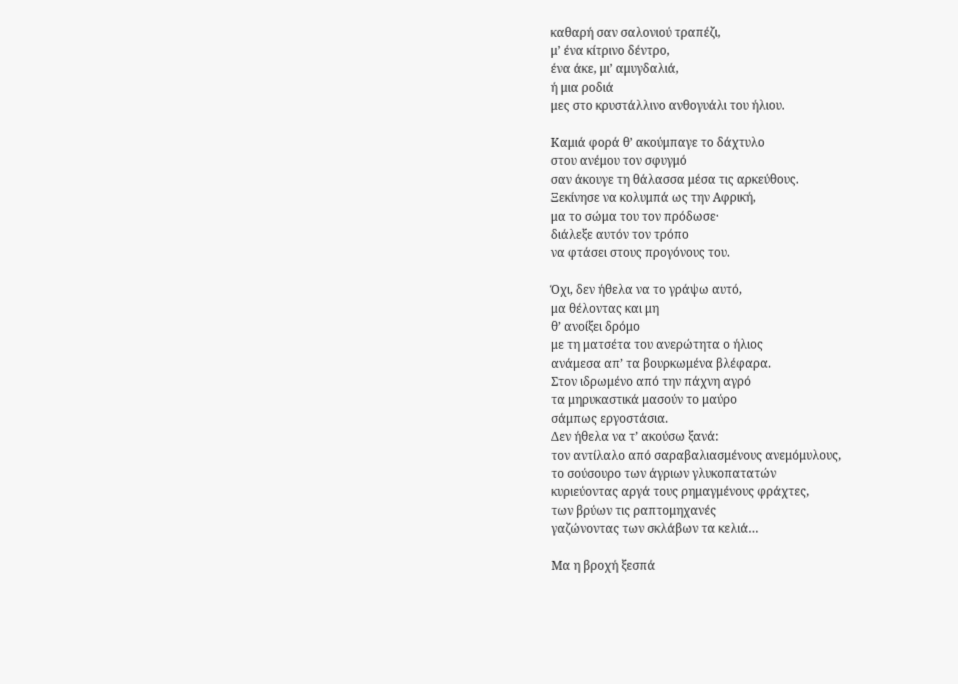καθαρή σαν σαλονιού τραπέζι,
μ’ ένα κίτρινο δέντρο,
ένα άκε, μι’ αμυγδαλιά,
ή μια ροδιά
μες στο κρυστάλλινο ανθογυάλι του ήλιου.

Καμιά φορά θ’ ακούμπαγε το δάχτυλο
στου ανέμου τον σφυγμό
σαν άκουγε τη θάλασσα μέσα τις αρκεύθους.
Ξεκίνησε να κολυμπά ως την Αφρική,
μα το σώμα του τον πρόδωσε·
διάλεξε αυτόν τον τρόπο
να φτάσει στους προγόνους του.

Όχι, δεν ήθελα να το γράψω αυτό,
μα θέλοντας και μη
θ’ ανοίξει δρόμο
με τη ματσέτα του ανερώτητα ο ήλιος
ανάμεσα απ’ τα βουρκωμένα βλέφαρα.
Στον ιδρωμένο από την πάχνη αγρό
τα μηρυκαστικά μασούν το μαύρο
σάμπως εργοστάσια.
Δεν ήθελα να τ’ ακούσω ξανά:
τον αντίλαλο από σαραβαλιασμένους ανεμόμυλους,
το σούσουρο των άγριων γλυκοπατατών
κυριεύοντας αργά τους ρημαγμένους φράχτες,
των βρύων τις ραπτομηχανές
γαζώνοντας των σκλάβων τα κελιά…

Μα η βροχή ξεσπά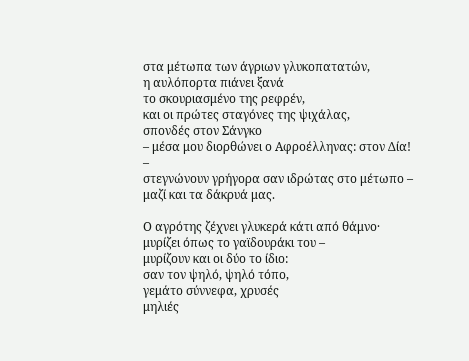στα μέτωπα των άγριων γλυκοπατατών,
η αυλόπορτα πιάνει ξανά
το σκουριασμένο της ρεφρέν,
και οι πρώτες σταγόνες της ψιχάλας,
σπονδές στον Σάνγκο
– μέσα μου διορθώνει ο Αφροέλληνας: στον Δία! –
στεγνώνουν γρήγορα σαν ιδρώτας στο μέτωπο –
μαζί και τα δάκρυά μας.

Ο αγρότης ζέχνει γλυκερά κάτι από θάμνο·
μυρίζει όπως το γαϊδουράκι του –
μυρίζουν και οι δύο το ίδιο:
σαν τον ψηλό, ψηλό τόπο,
γεμάτο σύννεφα, χρυσές
μηλιές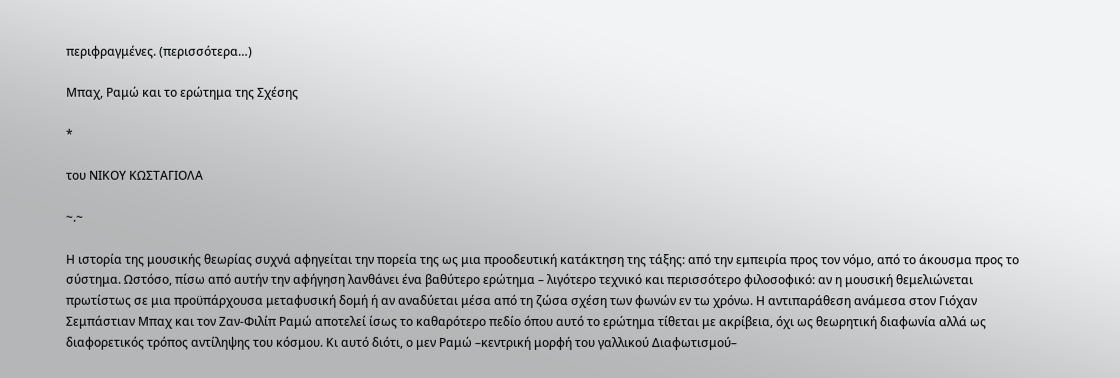περιφραγμένες. (περισσότερα…)

Μπαχ, Ραμώ και το ερώτημα της Σχέσης

*

του ΝΙΚΟΥ ΚΩΣΤΑΓΙΟΛΑ

~.~

Η ιστορία της μουσικής θεωρίας συχνά αφηγείται την πορεία της ως μια προοδευτική κατάκτηση της τάξης: από την εμπειρία προς τον νόμο, από το άκουσμα προς το σύστημα. Ωστόσο, πίσω από αυτήν την αφήγηση λανθάνει ένα βαθύτερο ερώτημα – λιγότερο τεχνικό και περισσότερο φιλοσοφικό: αν η μουσική θεμελιώνεται πρωτίστως σε μια προϋπάρχουσα μεταφυσική δομή ή αν αναδύεται μέσα από τη ζώσα σχέση των φωνών εν τω χρόνω. Η αντιπαράθεση ανάμεσα στον Γιόχαν Σεμπάστιαν Μπαχ και τον Ζαν-Φιλίπ Ραμώ αποτελεί ίσως το καθαρότερο πεδίο όπου αυτό το ερώτημα τίθεται με ακρίβεια, όχι ως θεωρητική διαφωνία αλλά ως διαφορετικός τρόπος αντίληψης του κόσμου. Kι αυτό διότι, ο μεν Ραμώ –κεντρική μορφή του γαλλικού Διαφωτισμού–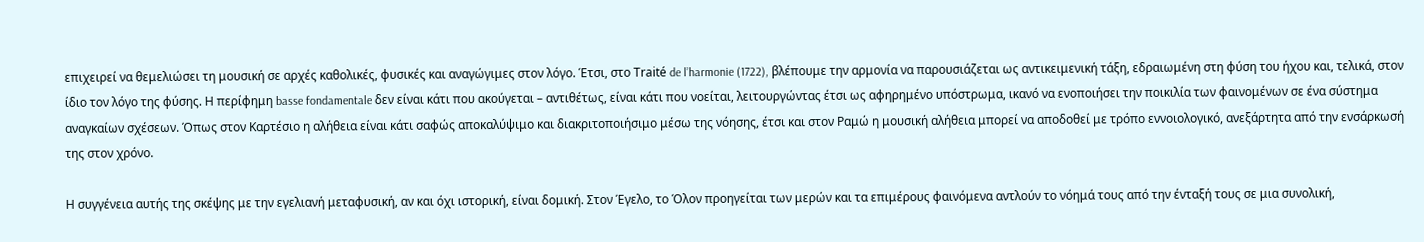επιχειρεί να θεμελιώσει τη μουσική σε αρχές καθολικές, φυσικές και αναγώγιμες στον λόγο. Έτσι, στο Traité de l’harmonie (1722), βλέπουμε την αρμονία να παρουσιάζεται ως αντικειμενική τάξη, εδραιωμένη στη φύση του ήχου και, τελικά, στον ίδιο τον λόγο της φύσης. Η περίφημη basse fondamentale δεν είναι κάτι που ακούγεται – αντιθέτως, είναι κάτι που νοείται, λειτουργώντας έτσι ως αφηρημένο υπόστρωμα, ικανό να ενοποιήσει την ποικιλία των φαινομένων σε ένα σύστημα αναγκαίων σχέσεων. Όπως στον Καρτέσιο η αλήθεια είναι κάτι σαφώς αποκαλύψιμο και διακριτοποιήσιμο μέσω της νόησης, έτσι και στον Ραμώ η μουσική αλήθεια μπορεί να αποδοθεί με τρόπο εννοιολογικό, ανεξάρτητα από την ενσάρκωσή της στον χρόνο.

Η συγγένεια αυτής της σκέψης με την εγελιανή μεταφυσική, αν και όχι ιστορική, είναι δομική. Στον Έγελο, το Όλον προηγείται των μερών και τα επιμέρους φαινόμενα αντλούν το νόημά τους από την ένταξή τους σε μια συνολική,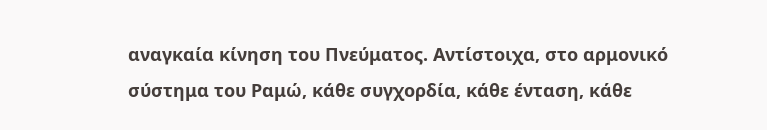αναγκαία κίνηση του Πνεύματος. Αντίστοιχα, στο αρμονικό σύστημα του Ραμώ, κάθε συγχορδία, κάθε ένταση, κάθε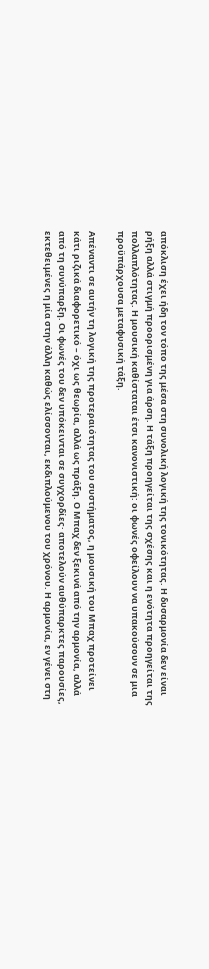απόκλιση έχει ήδη τον τόπο της μέσα στη συνολική λογική της τονικότητας. Η δυσαρμονία δεν είναι ρήξη αλλά στιγμή προορισμένη για άρση. Η τάξη προηγείται της σχέσης και η ενότητα προηγείται της πολλαπλότητας. Η μουσική καθίσταται έτσι κανονιστική: οι φωνές οφείλουν να υπακούσουν σε μια προϋπάρχουσα μεταφυσική τάξη.

Απέναντι σε αυτήν τη λογική της προτεραιότητας του συστήματος, η μουσική του Μπαχ προτείνει κάτι ριζικά διαφορετικό – όχι ως θεωρία, αλλά ως πράξη. Ο Μπαχ δεν ξεκινά από την αρμονία, αλλά από τη συνύπαρξη. Οι φωνές του δεν υπόκεινται σε συγχορδίες· αποτελούν αυθύπαρκτες παρουσίες, εκτεθειμένες η μία στην άλλη καθώς ελίσσονται, εκδιπλούμενου του χρόνου. Η αρμονία, εν γένει στη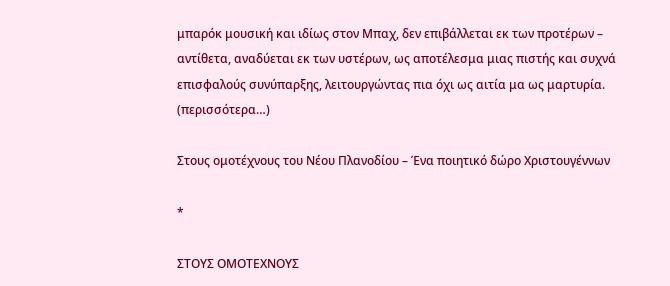μπαρόκ μουσική και ιδίως στον Μπαχ, δεν επιβάλλεται εκ των προτέρων – αντίθετα, αναδύεται εκ των υστέρων, ως αποτέλεσμα μιας πιστής και συχνά επισφαλούς συνύπαρξης, λειτουργώντας πια όχι ως αιτία μα ως μαρτυρία. (περισσότερα…)

Στους ομοτέχνους του Νέου Πλανοδίου – Ένα ποιητικό δώρο Χριστουγέννων

*

ΣΤΟΥΣ ΟΜΟΤΕΧΝΟΥΣ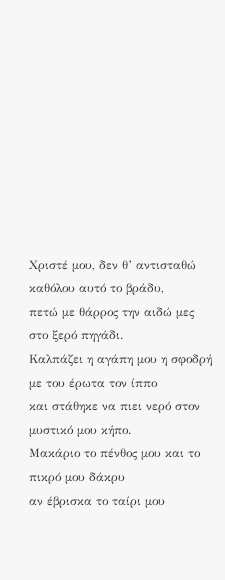Χριστέ μου, δεν θ’ αντισταθώ καθόλου αυτό το βράδυ,
πετώ με θάρρος την αιδώ μες στο ξερό πηγάδι.
Καλπάζει η αγάπη μου η σφοδρή με του έρωτα τον ίππο
και στάθηκε να πιει νερό στον μυστικό μου κήπο.
Μακάριο το πένθος μου και το πικρό μου δάκρυ
αν έβρισκα το ταίρι μου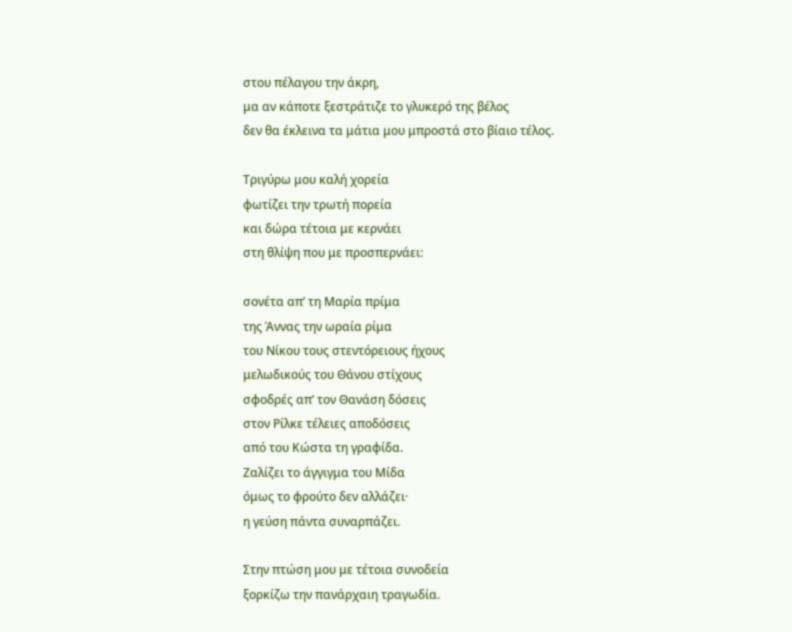στου πέλαγου την άκρη,
μα αν κάποτε ξεστράτιζε το γλυκερό της βέλος
δεν θα έκλεινα τα μάτια μου μπροστά στο βίαιο τέλος.

Τριγύρω μου καλή χορεία
φωτίζει την τρωτή πορεία
και δώρα τέτοια με κερνάει
στη θλίψη που με προσπερνάει:

σονέτα απ’ τη Μαρία πρίμα
της Άννας την ωραία ρίμα
του Νίκου τους στεντόρειους ήχους
μελωδικούς του Θάνου στίχους
σφοδρές απ’ τον Θανάση δόσεις
στον Ρίλκε τέλειες αποδόσεις
από του Κώστα τη γραφίδα.
Ζαλίζει το άγγιγμα του Μίδα
όμως το φρούτο δεν αλλάζει·
η γεύση πάντα συναρπάζει.

Στην πτώση μου με τέτοια συνοδεία
ξορκίζω την πανάρχαιη τραγωδία.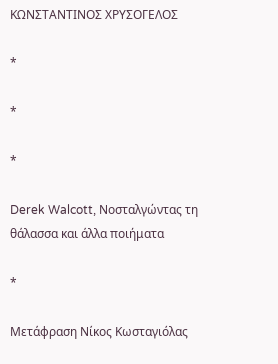ΚΩΝΣΤΑΝΤΙΝΟΣ ΧΡΥΣΟΓΕΛΟΣ

*

*

*

Derek Walcott, Νοσταλγώντας τη θάλασσα και άλλα ποιήματα

*

Μετάφραση Νίκος Κωσταγιόλας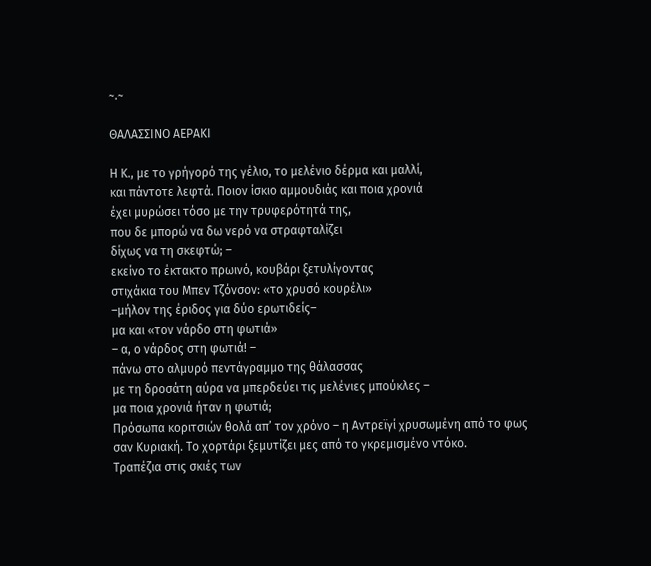~.~

ΘΑΛΑΣΣΙΝΟ ΑΕΡΑΚΙ

Η Κ., με το γρήγορό της γέλιο, το μελένιο δέρμα και μαλλί,
και πάντοτε λεφτά. Ποιον ίσκιο αμμουδιάς και ποια χρονιά
έχει μυρώσει τόσο με την τρυφερότητά της,
που δε μπορώ να δω νερό να στραφταλίζει
δίχως να τη σκεφτώ; –
εκείνο το έκτακτο πρωινό, κουβάρι ξετυλίγοντας
στιχάκια του Μπεν Τζόνσον: «το χρυσό κουρέλι»
–μήλον της έριδος για δύο ερωτιδείς–
μα και «τον νάρδο στη φωτιά»
– α, ο νάρδος στη φωτιά! –
πάνω στο αλμυρό πεντάγραμμο της θάλασσας
με τη δροσάτη αύρα να μπερδεύει τις μελένιες μπούκλες –
μα ποια χρονιά ήταν η φωτιά;
Πρόσωπα κοριτσιών θολά απ’ τον χρόνο – η Αντρεϊγί χρυσωμένη από το φως
σαν Κυριακή. Το χορτάρι ξεμυτίζει μες από το γκρεμισμένο ντόκο.
Τραπέζια στις σκιές των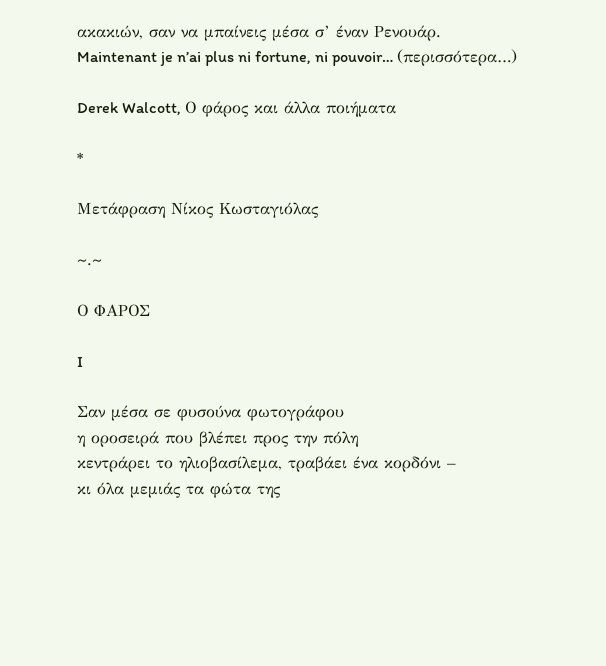ακακιών, σαν να μπαίνεις μέσα σ’ έναν Ρενουάρ.
Maintenant je n’ai plus ni fortune, ni pouvoir… (περισσότερα…)

Derek Walcott, Ο φάρος και άλλα ποιήματα

*

Μετάφραση Νίκος Κωσταγιόλας

~.~

Ο ΦΑΡΟΣ

I

Σαν μέσα σε φυσούνα φωτογράφου
η οροσειρά που βλέπει προς την πόλη
κεντράρει το ηλιοβασίλεμα, τραβάει ένα κορδόνι –
κι όλα μεμιάς τα φώτα της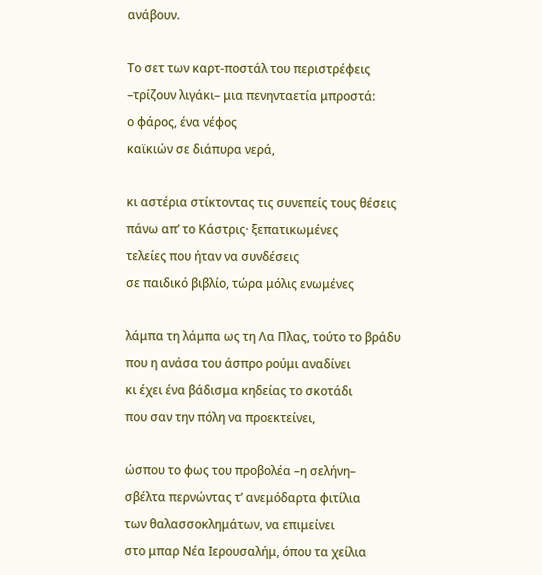ανάβουν.

Το σετ των καρτ-ποστάλ του περιστρέφεις
–τρίζουν λιγάκι– μια πενηνταετία μπροστά:
ο φάρος, ένα νέφος
καϊκιών σε διάπυρα νερά,

κι αστέρια στίκτοντας τις συνεπείς τους θέσεις
πάνω απ’ το Κάστρις· ξεπατικωμένες
τελείες που ήταν να συνδέσεις
σε παιδικό βιβλίο, τώρα μόλις ενωμένες

λάμπα τη λάμπα ως τη Λα Πλας, τούτο το βράδυ
που η ανάσα του άσπρο ρούμι αναδίνει
κι έχει ένα βάδισμα κηδείας το σκοτάδι
που σαν την πόλη να προεκτείνει,

ώσπου το φως του προβολέα –η σελήνη–
σβέλτα περνώντας τ’ ανεμόδαρτα φιτίλια
των θαλασσοκλημάτων, να επιμείνει
στο μπαρ Νέα Ιερουσαλήμ, όπου τα χείλια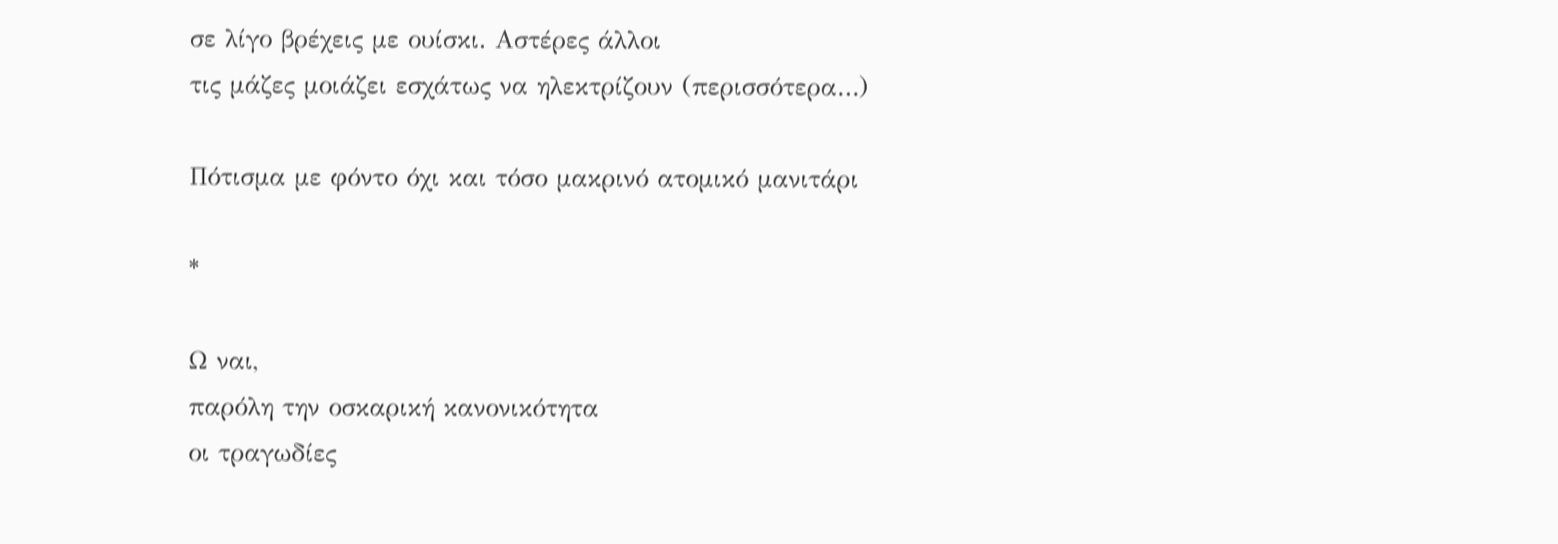σε λίγο βρέχεις με ουίσκι. Αστέρες άλλοι
τις μάζες μοιάζει εσχάτως να ηλεκτρίζουν (περισσότερα…)

Πότισμα με φόντο όχι και τόσο μακρινό ατομικό μανιτάρι

*

Ω ναι,
παρόλη την οσκαρική κανονικότητα
οι τραγωδίες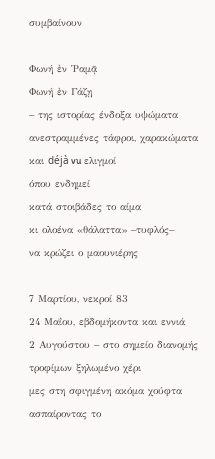συμβαίνουν

Φωνή ἐν Ῥαμᾷ
Φωνή ἐν Γάζῃ
– της ιστορίας ένδοξα υψώματα
ανεστραμμένες τάφροι, χαρακώματα
και déjà vu ελιγμοί
όπου ενδημεί
κατά στοιβάδες το αίμα
κι ολοένα «θάλαττα» –τυφλός–
να κρώζει ο μαουνιέρης

7 Μαρτίου, νεκροί 83
24 Μαΐου, εβδομήκοντα και εννιά
2 Αυγούστου – στο σημείο διανομής
τροφίμων ξηλωμένο χέρι
μες στη σφιγμένη ακόμα χούφτα
ασπαίροντας το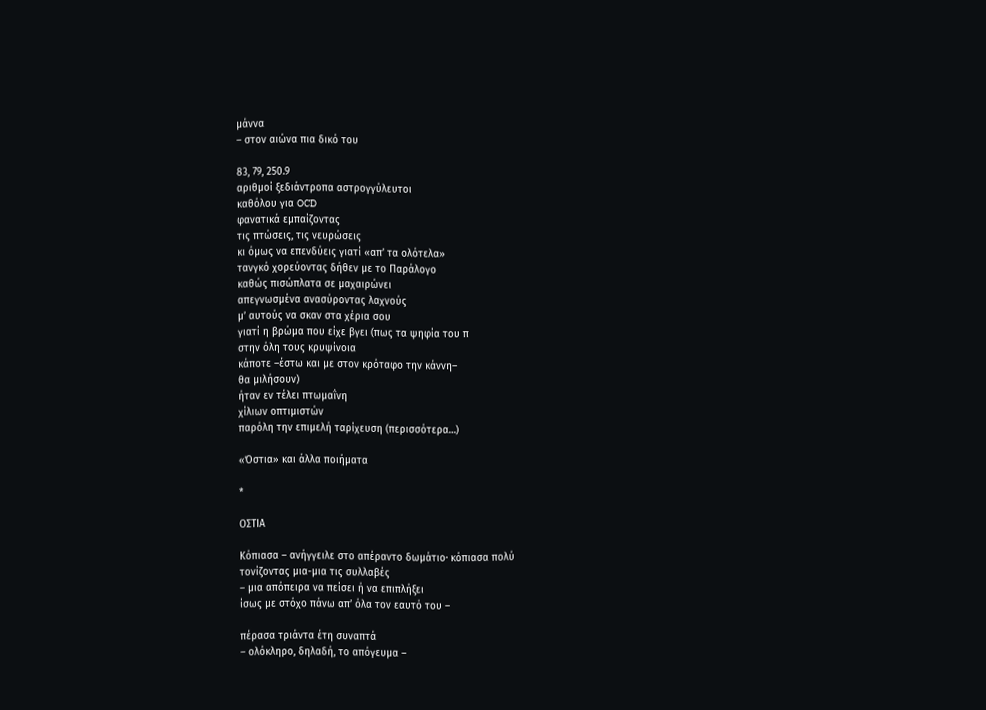μάννα
– στον αιώνα πια δικό του

83, 79, 250.9
αριθμοί ξεδιάντροπα αστρογγύλευτοι
καθόλου για OCD
φανατικά εμπαίζοντας
τις πτώσεις, τις νευρώσεις
κι όμως να επενδύεις γιατί «απ’ τα ολότελα»
τανγκό χορεύοντας δήθεν με το Παράλογο
καθώς πισώπλατα σε μαχαιρώνει
απεγνωσμένα ανασύροντας λαχνούς
μ’ αυτούς να σκαν στα χέρια σου
γιατί η βρώμα που είχε βγει (πως τα ψηφία του π
στην όλη τους κρυψίνοια
κάποτε –έστω και με στον κρόταφο την κάννη–
θα μιλήσουν)
ήταν εν τέλει πτωμαΐνη
χίλιων οπτιμιστών
παρόλη την επιμελή ταρίχευση (περισσότερα…)

«Όστια» και άλλα ποιήματα

*

ΟΣΤΙΑ

Κόπιασα – ανήγγειλε στο απέραντο δωμάτιο· κόπιασα πολύ
τονίζοντας μια-μια τις συλλαβές
– μια απόπειρα να πείσει ή να επιπλήξει
ίσως με στόχο πάνω απ’ όλα τον εαυτό του –

πέρασα τριάντα έτη συναπτά
– ολόκληρο, δηλαδή, το απόγευμα –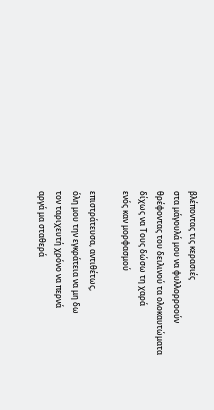βλέποντας τις κερασιές
στα μάγουλά μου να φυλλορροούν
θρέφοντας του δειλινού τα ολοκαυτώματα
δίχως να Τους δώσω τη χαρά
ενός καν μορφασμού

επιστράτευσα, αντιθέτως,
όλη μου την εγκράτεια να μη δω
τον ταριχευτή χρόνο να περνά
αργά μα σταθερά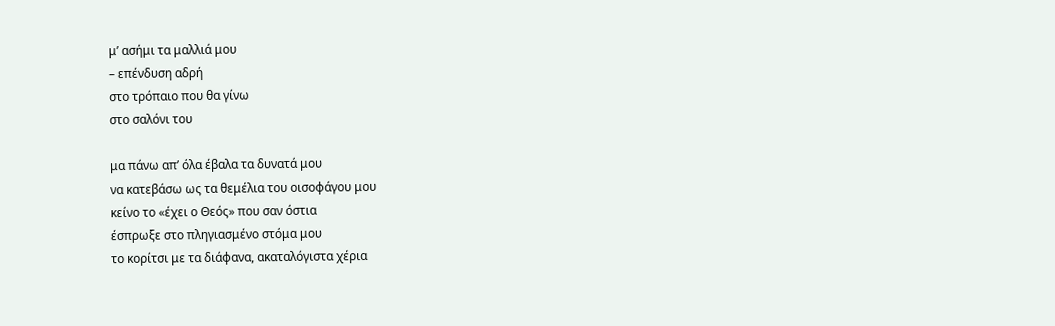μ’ ασήμι τα μαλλιά μου
– επένδυση αδρή
στο τρόπαιο που θα γίνω
στο σαλόνι του

μα πάνω απ’ όλα έβαλα τα δυνατά μου
να κατεβάσω ως τα θεμέλια του οισοφάγου μου
κείνο το «έχει ο Θεός» που σαν όστια
έσπρωξε στο πληγιασμένο στόμα μου
το κορίτσι με τα διάφανα, ακαταλόγιστα χέρια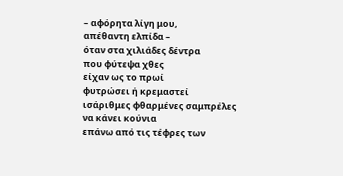– αφόρητα λίγη μου,
απέθαντη ελπίδα –
όταν στα χιλιάδες δέντρα
που φύτεψα χθες
είχαν ως το πρωί
φυτρώσει ή κρεμαστεί
ισάριθμες φθαρμένες σαμπρέλες
να κάνει κούνια
επάνω από τις τέφρες των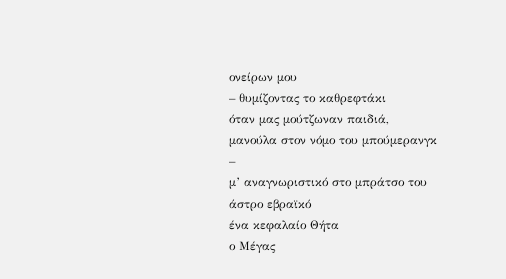ονείρων μου
– θυμίζοντας το καθρεφτάκι
όταν μας μούτζωναν παιδιά,
μανούλα στον νόμο του μπούμερανγκ –
μ’ αναγνωριστικό στο μπράτσο του
άστρο εβραϊκό
ένα κεφαλαίο Θήτα
ο Μέγας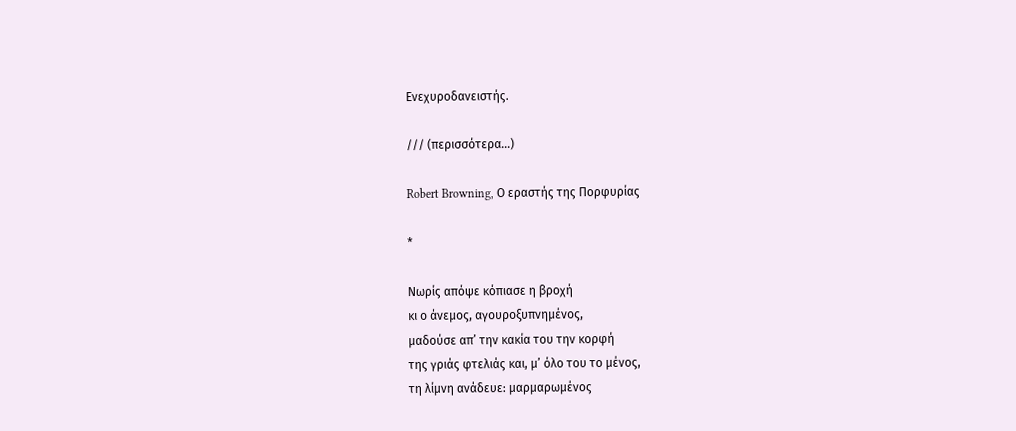Ενεχυροδανειστής.

/// (περισσότερα…)

Robert Browning, Ο εραστής της Πορφυρίας

*

Νωρίς απόψε κόπιασε η βροχή
κι ο άνεμος, αγουροξυπνημένος,
μαδούσε απ’ την κακία του την κορφή
της γριάς φτελιάς και, μ’ όλο του το μένος,
τη λίμνη ανάδευε: μαρμαρωμένος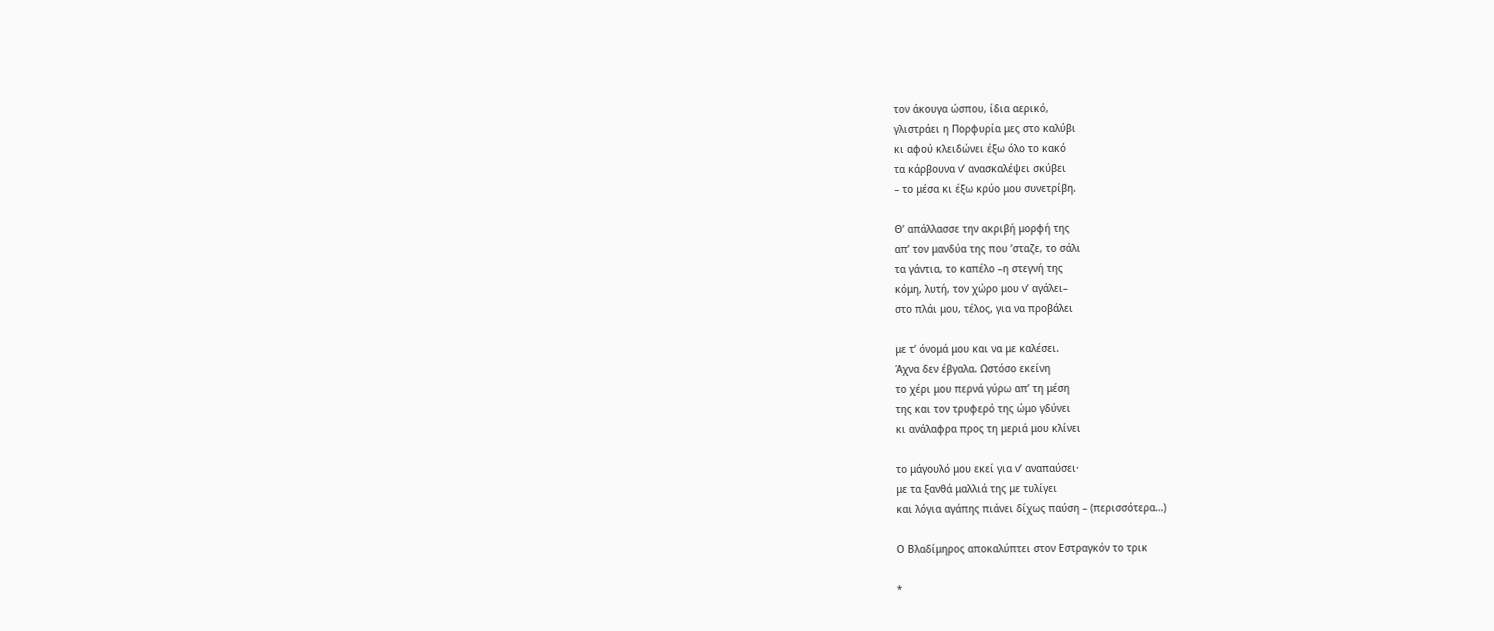τον άκουγα ώσπου, ίδια αερικό,
γλιστράει η Πορφυρία μες στο καλύβι
κι αφού κλειδώνει έξω όλο το κακό
τα κάρβουνα ν’ ανασκαλέψει σκύβει
– το μέσα κι έξω κρύο μου συνετρίβη.

Θ’ απάλλασσε την ακριβή μορφή της
απ’ τον μανδύα της που ’σταζε, το σάλι
τα γάντια, το καπέλο –η στεγνή της
κόμη, λυτή, τον χώρο μου ν’ αγάλει–
στο πλάι μου, τέλος, για να προβάλει

με τ’ όνομά μου και να με καλέσει.
Άχνα δεν έβγαλα. Ωστόσο εκείνη
το χέρι μου περνά γύρω απ’ τη μέση
της και τον τρυφερό της ώμο γδύνει
κι ανάλαφρα προς τη μεριά μου κλίνει

το μάγουλό μου εκεί για ν’ αναπαύσει·
με τα ξανθά μαλλιά της με τυλίγει
και λόγια αγάπης πιάνει δίχως παύση – (περισσότερα…)

Ο Βλαδίμηρος αποκαλύπτει στον Εστραγκόν το τρικ

*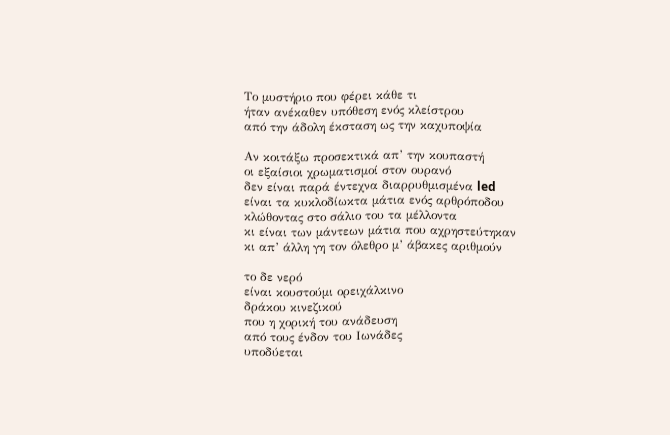Το μυστήριο που φέρει κάθε τι
ήταν ανέκαθεν υπόθεση ενός κλείστρου
από την άδολη έκσταση ως την καχυποψία

Αν κοιτάξω προσεκτικά απ’ την κουπαστή
οι εξαίσιοι χρωματισμοί στον ουρανό
δεν είναι παρά έντεχνα διαρρυθμισμένα led
είναι τα κυκλοδίωκτα μάτια ενός αρθρόποδου
κλώθοντας στο σάλιο του τα μέλλοντα
κι είναι των μάντεων μάτια που αχρηστεύτηκαν
κι απ’ άλλη γη τον όλεθρο μ’ άβακες αριθμούν

το δε νερό
είναι κουστούμι ορειχάλκινο
δράκου κινεζικού
που η χορική του ανάδευση
από τους ένδον του Ιωνάδες
υποδύεται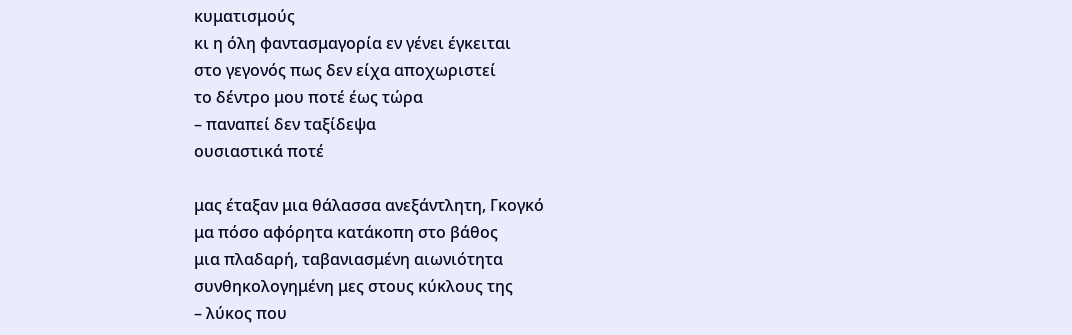κυματισμούς
κι η όλη φαντασμαγορία εν γένει έγκειται
στο γεγονός πως δεν είχα αποχωριστεί
το δέντρο μου ποτέ έως τώρα
– παναπεί δεν ταξίδεψα
ουσιαστικά ποτέ

μας έταξαν μια θάλασσα ανεξάντλητη, Γκογκό
μα πόσο αφόρητα κατάκοπη στο βάθος
μια πλαδαρή, ταβανιασμένη αιωνιότητα
συνθηκολογημένη μες στους κύκλους της
– λύκος που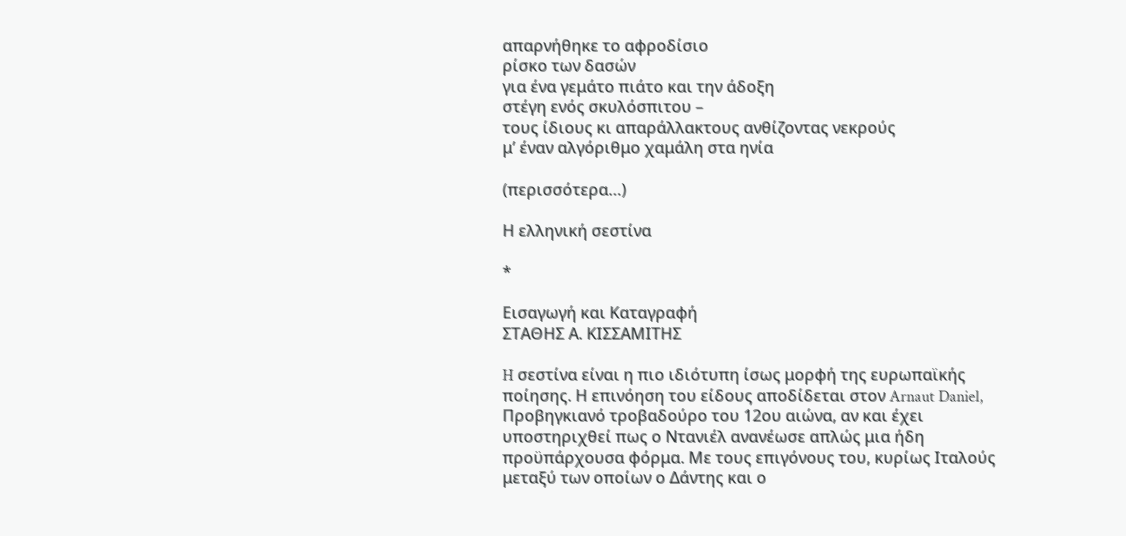απαρνήθηκε το αφροδίσιο
ρίσκο των δασών
για ένα γεμάτο πιάτο και την άδοξη
στέγη ενός σκυλόσπιτου –
τους ίδιους κι απαράλλακτους ανθίζοντας νεκρούς
μ’ έναν αλγόριθμο χαμάλη στα ηνία

(περισσότερα…)

Η ελληνική σεστίνα

*

Εισαγωγή και Καταγραφή
ΣΤΑΘΗΣ Α. ΚΙΣΣΑΜΙΤΗΣ

H σεστίνα είναι η πιο ιδιότυπη ίσως μορφή της ευρωπαϊκής ποίησης. Η επινόηση του είδους αποδίδεται στον Arnaut Daniel, Προβηγκιανό τροβαδούρο του 12ου αιώνα, αν και έχει υποστηριχθεί πως ο Ντανιέλ ανανέωσε απλώς μια ήδη προϋπάρχουσα φόρμα. Με τους επιγόνους του, κυρίως Ιταλούς μεταξύ των οποίων ο Δάντης και ο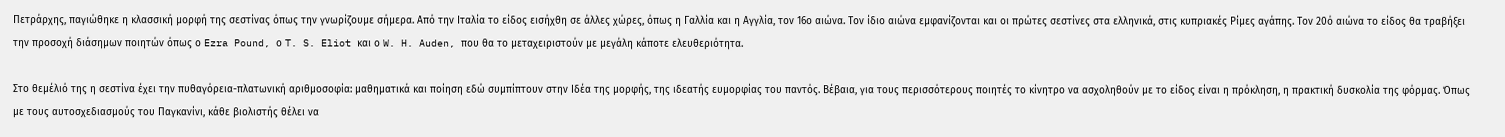Πετράρχης, παγιώθηκε η κλασσική μορφή της σεστίνας όπως την γνωρίζουμε σήμερα. Από την Ιταλία το είδος εισήχθη σε άλλες χώρες, όπως η Γαλλία και η Αγγλία, τον 16ο αιώνα. Τον ίδιο αιώνα εμφανίζονται και οι πρώτες σεστίνες στα ελληνικά, στις κυπριακές Ρίμες αγάπης. Τον 20ό αιώνα το είδος θα τραβήξει την προσοχή διάσημων ποιητών όπως ο Ezra Pound, ο T. S. Eliot και ο W. H. Auden, που θα το μεταχειριστούν με μεγάλη κάποτε ελευθεριότητα.

Στο θεμέλιό της η σεστίνα έχει την πυθαγόρεια-πλατωνική αριθμοσοφία: μαθηματικά και ποίηση εδώ συμπίπτουν στην Ιδέα της μορφής, της ιδεατής ευμορφίας του παντός. Βέβαια, για τους περισσότερους ποιητές το κίνητρο να ασχοληθούν με το είδος είναι η πρόκληση, η πρακτική δυσκολία της φόρμας. Όπως με τους αυτοσχεδιασμούς του Παγκανίνι, κάθε βιολιστής θέλει να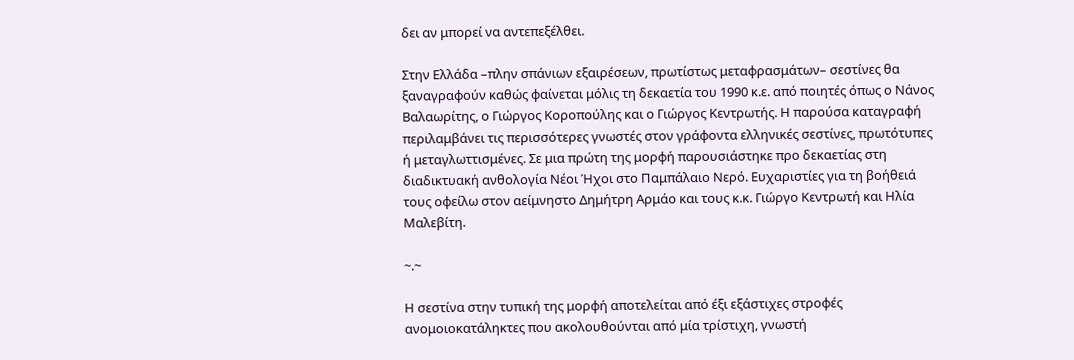δει αν μπορεί να αντεπεξέλθει.

Στην Ελλάδα –πλην σπάνιων εξαιρέσεων, πρωτίστως μεταφρασμάτων– σεστίνες θα ξαναγραφούν καθώς φαίνεται μόλις τη δεκαετία του 1990 κ.ε. από ποιητές όπως ο Νάνος Βαλαωρίτης, ο Γιώργος Κοροπούλης και ο Γιώργος Κεντρωτής. Η παρούσα καταγραφή περιλαμβάνει τις περισσότερες γνωστές στον γράφοντα ελληνικές σεστίνες, πρωτότυπες ή μεταγλωττισμένες. Σε μια πρώτη της μορφή παρουσιάστηκε προ δεκαετίας στη διαδικτυακή ανθολογία Νέοι Ήχοι στο Παμπάλαιο Νερό. Ευχαριστίες για τη βοήθειά τους οφείλω στον αείμνηστο Δημήτρη Αρμάο και τους κ.κ. Γιώργο Κεντρωτή και Ηλία Μαλεβίτη.

~.~

Η σεστίνα στην τυπική της μορφή αποτελείται από έξι εξάστιχες στροφές ανομοιοκατάληκτες που ακολουθούνται από μία τρίστιχη, γνωστή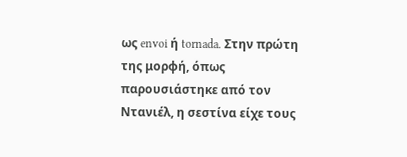ως envoi ή tornada. Στην πρώτη της μορφή, όπως παρουσιάστηκε από τον Ντανιέλ, η σεστίνα είχε τους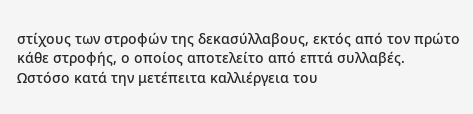στίχους των στροφών της δεκασύλλαβους, εκτός από τον πρώτο κάθε στροφής, ο οποίος αποτελείτο από επτά συλλαβές. Ωστόσο κατά την μετέπειτα καλλιέργεια του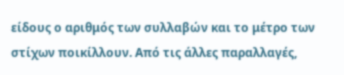είδους ο αριθμός των συλλαβών και το μέτρο των στίχων ποικίλλουν. Από τις άλλες παραλλαγές,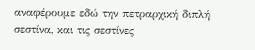αναφέρουμε εδώ την πετραρχική διπλή σεστίνα, και τις σεστίνες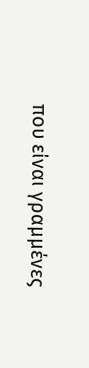που είναι γραμμένες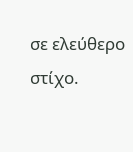σε ελεύθερο στίχο.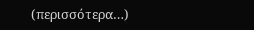(περισσότερα…)